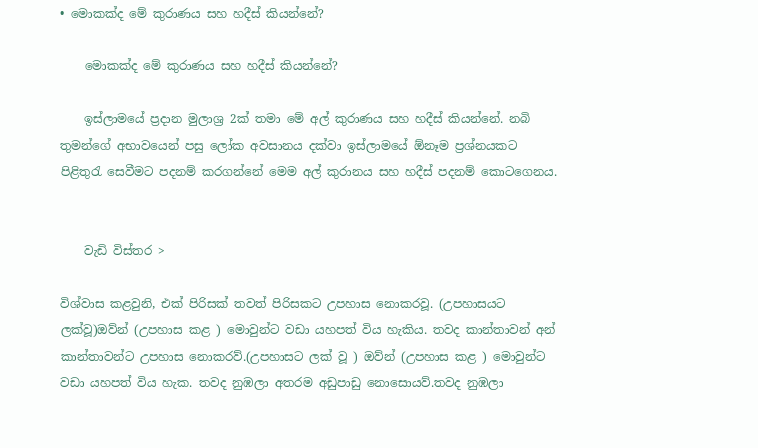• මොකක්ද මේ කුරාණය සහ හදීස් කියන්නේ?

    මොකක්ද මේ කුරාණය සහ හදීස් කියන්නේ?

    ඉස්ලාමයේ ප්‍රදාන මුලාශ්‍ර 2ක් තමා මේ අල් කුරාණය සහ හදීස් කියන්නේ. නබි තුමන්ගේ අභාවයෙන් පසු ලෝක අවසානය දක්වා ඉස්ලාමයේ ඕනෑම ප්‍රශ්නයකට පිළිතුරැ සෙවීමට පදනම් කරගන්නේ මෙම අල් කුරානය සහ හදීස් පදනම් කොටගෙනය.


    වැඩි විස්තර >

විශ්වාස කළවුනි, එක් පිරිසක් තවත් පිරිසකට උපහාස නොකරවූ. (උපහාසයට ලක්වූ)ඔව්න් (උපහාස කළ ) මොවුන්ට වඩා යහපත් විය හැකිය. තවද කාන්තාවන් අන් කාන්තාවන්ට උපහාස නොකරව්.(උපහාසට ලක් වූ ) ඔව්න් (උපහාස කළ ) මොවුන්ට වඩා යහපත් විය හැක. තවද නුඹලා අතරම අඩුපාඩු නොසොයව්.තවද නුඹලා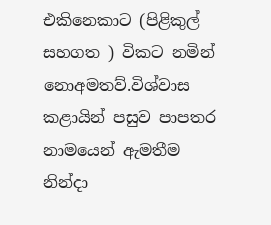එකිනෙකාට (පිළිකුල් සහගත ) විකට නමින් නොඅමතව්.විශ්වාස කළායින් පසුව පාපතර නාමයෙන් ඇමතීම නින්දා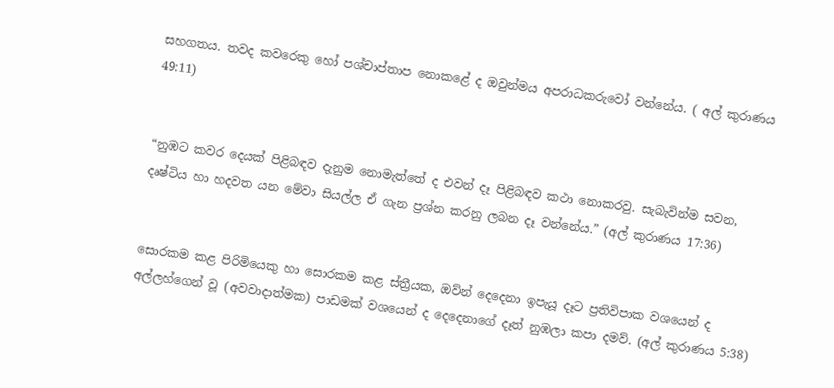සහගතය. තවද කවරෙකු හෝ පශ්චාප්තාප නොකළේ ද ඔවුන්මය අපරාධකරුවෝ වන්නේය. ( අල් කුරාණය 49:11)


“නුඹට කවර දෙයක් පිළිබඳව දැනුම නොමැත්තේ ද එවන් දෑ පිළිබඳව කථා නොකරවු. සැබැවින්ම සවන, දෘෂ්ටිය හා හදවත යන මේවා සියල්ල ඒ ගැන ප්‍රශ්න කරනු ලබන දෑ වන්නේය.” (අල් කුරාණය 17:36)


සොරකම කළ පිරිමියෙකු හා සොරකම කළ ස්ත්‍රීයක, ඔව්න් දෙදෙනා ඉපැයූ දෑට ප්‍රතිවිපාක වශයෙන් ද අල්ලහ්ගෙන් වූ (අවවාදාත්මක) පාඩමක් වශයෙන් ද දෙදෙනාගේ දෑත් නුඹලා කපා දමව්. (අල් කුරාණය 5:38)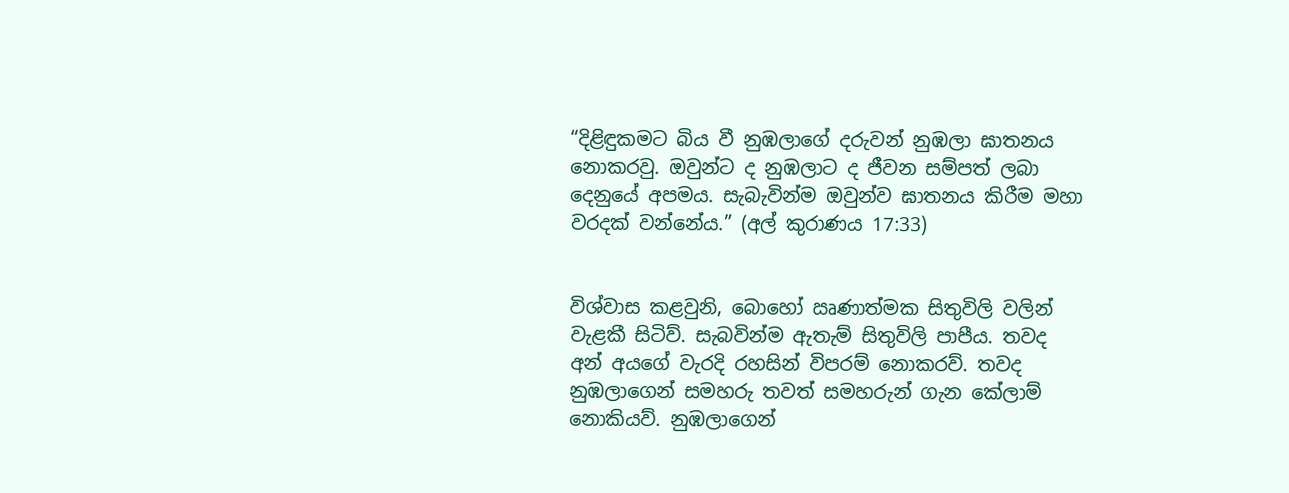“දිළිඳුකමට බිය වී නුඹලාගේ දරුවන් නුඹලා ඝාතනය නොකරවු. ඔවුන්ට ද නුඹලාට ද ජීවන සම්පත් ලබා දෙනුයේ අපමය. සැබැවින්ම ඔවුන්ව ඝාතනය කිරීම මහා වරදක් වන්නේය.” (අල් කුරාණය 17:33)


විශ්වාස කළවුනි, බොහෝ ඍණාත්මක සිතුවිලි වලින් වැළකී සිටිව්. සැබවින්ම ඇතැම් සිතුවිලි පාපීය. තවද අන් අයගේ වැරදි රහසින් විපරම් නොකරව්. තවද නුඹලාගෙන් සමහරු තවත් සමහරුන් ගැන කේලාම් නොකියව්. නුඹලාගෙන්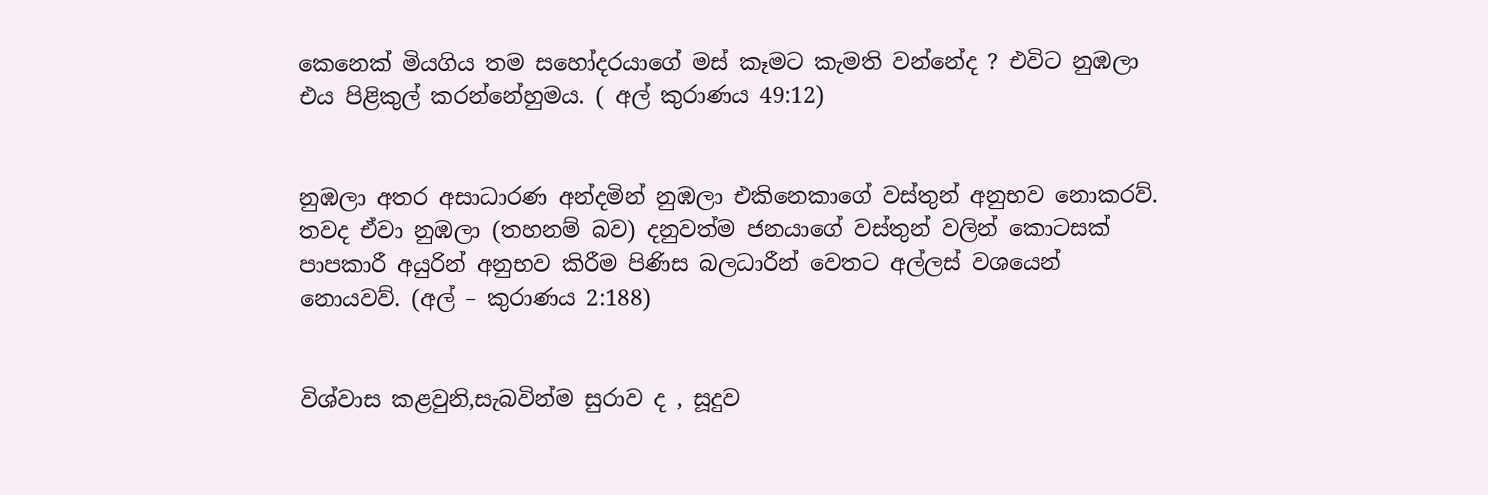කෙනෙක් මියගිය තම සහෝදරයාගේ මස් කෑමට කැමති වන්නේද ? එවිට නුඹලා එය පිළිකුල් කරන්නේහුමය. ( අල් කුරාණය 49:12)


නුඹලා අතර අසාධාරණ අන්දමින් නුඹලා එකිනෙකාගේ වස්තුන් අනුභව නොකරව්. තවද ඒවා නුඹලා (තහනම් බව) දනුවත්ම ජනයාගේ වස්තුන් වලින් කොටසක් පාපකාරී අයුරින් අනුභව කිරීම පිණිස බලධාරීන් වෙතට අල්ලස් වශයෙන් නොයවව්. (අල් – කුරාණය 2:188)


විශ්වාස කළවුනි,සැබවින්ම සුරාව ද , සූදුව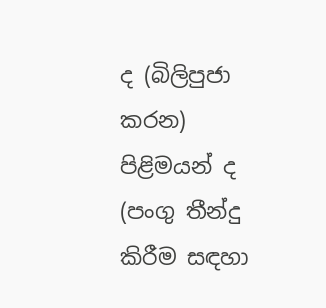ද (බිලිපුජා කරන) පිළිමයන් ද (පංගු තීන්දු කිරීම සඳහා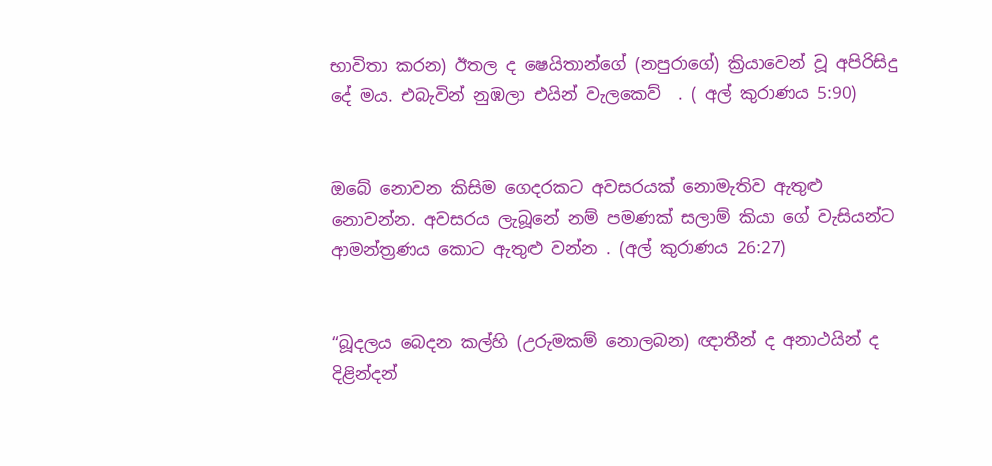භාවිතා කරන) ඊතල ද ෂෙයිතාන්ගේ (නපුරාගේ) ක්‍රියාවෙන් වූ අපිරිසිදු  දේ මය. එබැවින් නුඹලා එයින් වැලකෙව්  . ( අල් කුරාණය 5:90)


ඔබේ නොවන කිසිම ගෙදරකට අවසරයක් නොමැතිව ඇතුළු නොවන්න. අවසරය ලැබූනේ නම් පමණක් සලාම් කියා ගේ වැසියන්ට ආමන්ත්‍රණය කොට ඇතුළු වන්න . (අල් කුරාණය 26:27)


“බූදලය බෙදන කල්හි (උරුමකම් නොලබන) ඥාතීන් ද අනාථයින් ද දිළින්දන්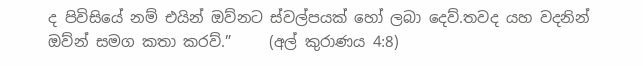ද පිවිසියේ නම් එයින් ඔව්නට ස්වල්පයක් හෝ ලබා දෙව්.තවද යහ වදනින් ඔව්න් සමග කතා කරව්.”     (අල් කුරාණය 4:8)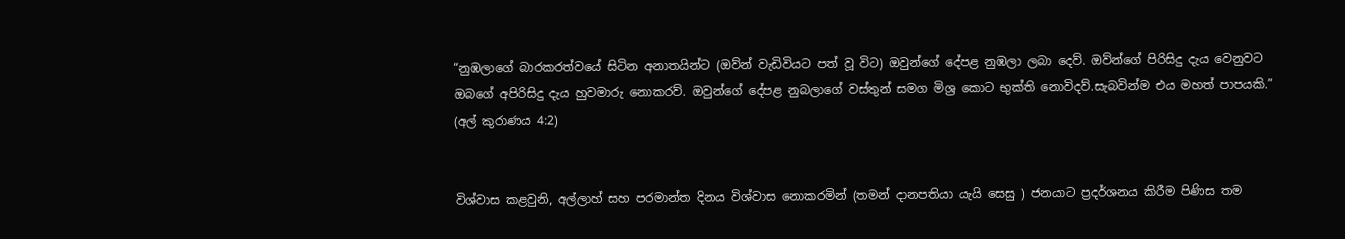“නුඹලාගේ බාරකරත්වයේ සිටින අනාතයින්ට (ඔව්න් වැඩිවියට පත් වූ විට) ඔවුන්ගේ දේපළ නුඹලා ලබා දෙව්. ඔව්න්ගේ පිරිසිදු දැය වෙනුවට ඔබගේ අපිරිසිදු දැය හුවමාරු නොකරව්. ඔවුන්ගේ දේපළ නුබලාගේ වස්තුන් සමග මිශ්‍ර කොට භුක්ති නොවිදව්.සැබවින්ම එය මහත් පාපයකි.”   (අල් කුරාණය 4:2)


විශ්වාස කළවුනි, අල්ලාහ් සහ පරමාන්ත දිනය විශ්වාස නොකරමින් (තමන් දානපතියා යැයි සෙසු ) ජනයාට ප්‍රදර්ශනය කිරීම පිණිස තම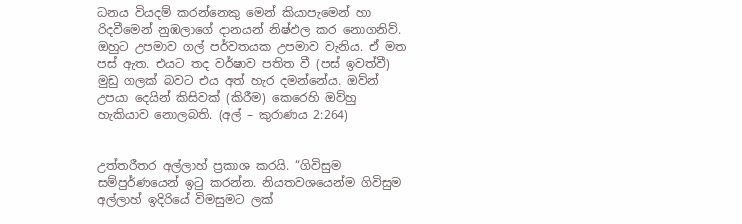ධනය වියදම් කරන්නෙකු මෙන් කියාපැමෙන් හා රිදවීමෙන් නුඹලාගේ දානයන් නිෂ්ඵල කර නොගනිව්. ඔහුට උපමාව ගල් පර්වතයක උපමාව වැනිය. ඒ මත පස් ඇත. එයට තද වර්ෂාව පතිත වී (පස් ඉවත්වී) මුඩු ගලක් බවට එය අත් හැර දමන්නේය. ඔව්න් උපයා දෙයින් කිසිවක් (කිරීම) කෙරෙහි ඔව්හු හැකියාව නොලබති. (අල් – කුරාණය 2:264)


උත්තරීතර අල්ලාහ් ප්‍රකාශ කරයි. “ගිවිසුම සම්පුර්ණයෙන් ඉටු කරන්න. නියතවශයෙන්ම ගිවිසුම අල්ලාහ් ඉදිරියේ විමසුමට ලක්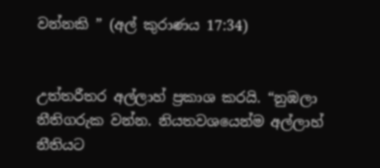වන්නකි ” (අල් කුරාණය 17:34)


උත්තරීතර අල්ලාහ් ප්‍රකාශ කරයි. “නුඹලා නීතිගරුක වන්න. නියතවශයෙන්ම අල්ලාහ් නීතියට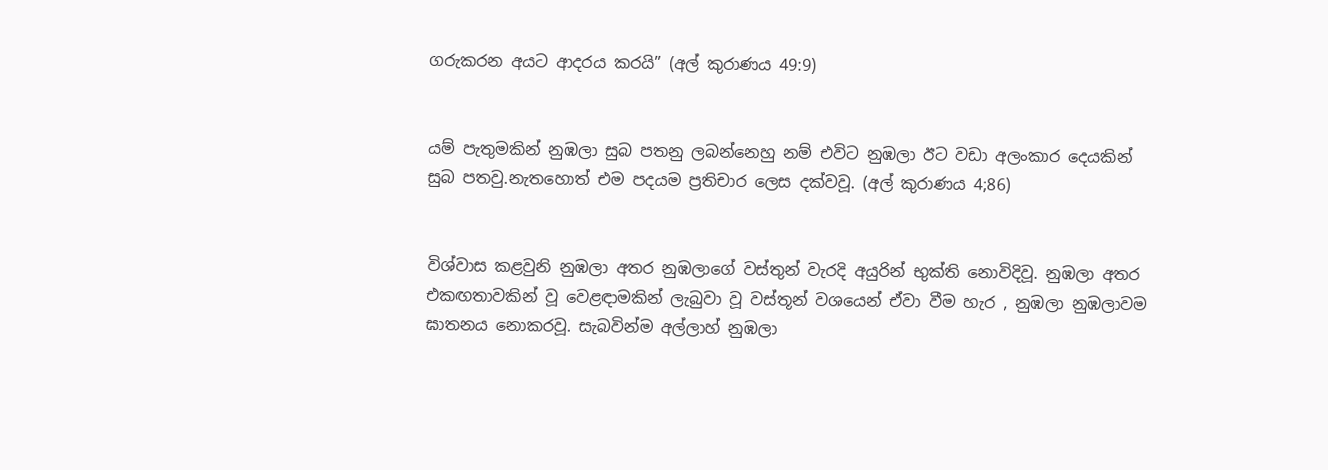ගරුකරන අයට ආදරය කරයි” (අල් කුරාණය 49:9)


යම් පැතුමකින් නුඹලා සුබ පතනු ලබන්නෙහු නම් එවිට නුඹලා ඊට වඩා අලංකාර දෙයකින් සුබ පතවු.නැතහොත් එම පදයම ප්‍රතිචාර ලෙස දක්වවූ. (අල් කුරාණය 4;86)


විශ්වාස කළවුනි නුඹලා අතර නුඹලාගේ වස්තුන් වැරදි අයුරින් භුක්ති නොවිදිවූ. නුඹලා අතර එකඟතාවකින් වූ වෙළඳාමකින් ලැබුවා වූ වස්තූන් වශයෙන් ඒවා වීම හැර , නුඹලා නුඹලාවම ඝාතනය නොකරවූ. සැබවින්ම අල්ලාහ් නුඹලා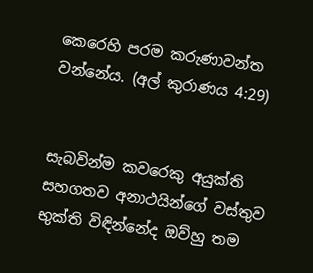කෙරෙහි පරම කරුණාවන්ත වන්නේය. (අල් කුරාණය 4:29)


සැබවින්ම කවරෙකු අයුක්ති සහගතව අනාථයින්ගේ වස්තුව භුක්ති විඳින්නේද ඔව්හු තම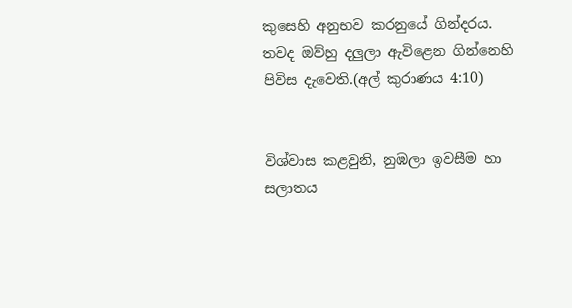කුසෙහි අනුභව කරනුයේ ගින්දරය. තවද ඔව්හු දලුලා ඇවිළෙන ගින්නෙහි පිවිස දැවෙති.(අල් කුරාණය 4:10)


විශ්වාස කළවුනි, නුඹලා ඉවසීම හා සලාතය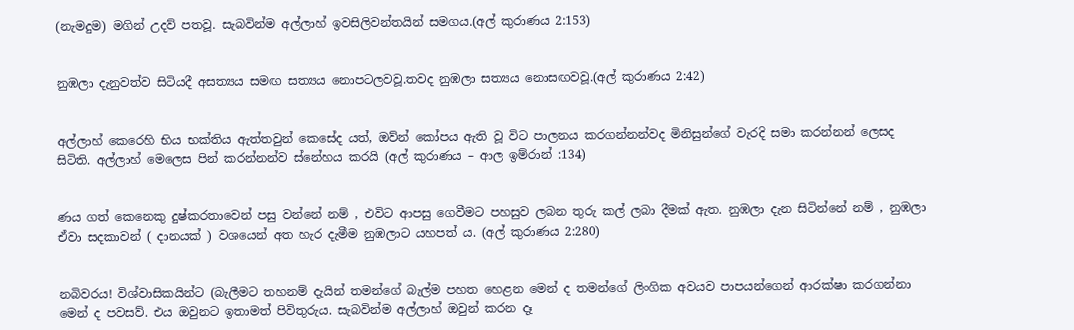(නැමදුම) මගින් උදව් පතවූ. සැබවින්ම අල්ලාහ් ඉවසිලිවන්තයින් සමගය.(අල් කුරාණය 2:153)


නුඹලා දැනුවත්ව සිටියදී අසත්‍යය සමඟ සත්‍යය නොපටලවවූ.තවද නුඹලා සත්‍යය නොසඟවවූ.(අල් කුරාණය 2:42)


අල්ලාහ් කෙරෙහි භිය භක්තිය ඇත්තවුන් කෙසේද යත්, ඔව්න් කෝපය ඇති වූ විට පාලනය කරගන්නන්වද මිනිසුන්ගේ වැරදි සමා කරන්නන් ලෙසද සිටිති. අල්ලාහ් මෙලෙස පින් කරන්නන්ව ස්නේහය කරයි (අල් කුරාණය – ආල ඉම්රාන් :134)


ණය ගත් කෙනෙකු දුෂ්කරතාවෙන් පසු වන්නේ නම් , එවිට ආපසු ගෙවීමට පහසුව ලබන තුරු කල් ලබා දීමක් ඇත. නුඹලා දැන සිටින්නේ නම් , නුඹලා ඒවා සදකාවන් ( දානයක් ) වශයෙන් අත හැර දැමීම නුඹලාට යහපත් ය. (අල් කුරාණය 2:280)


නබිවරය! විශ්වාසිකයින්ට (බැලීමට තහනම් දැයින් තමන්ගේ බැල්ම පහත හෙළන මෙන් ද තමන්ගේ ලිංගික අවයව පාපයන්ගෙන් ආරක්ෂා කරගන්නා මෙන් ද පවසව්. එය ඔවුනට ඉතාමත් පිවිතුරුය. සැබවින්ම අල්ලාහ් ඔවුන් කරන දෑ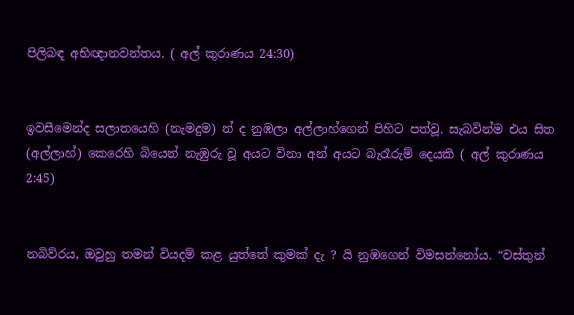පිලිබඳ අභිඥානවන්තය. ( අල් කුරාණය 24:30)


ඉවසීමෙන්ද සලාතයෙහි (නැමදුම) න් ද නුඹලා අල්ලාහ්ගෙන් පිහිට පත්වූ. සැබවින්ම එය සිත (අල්ලාහ්) කෙරෙහි බියෙන් නැඹුරු වූ අයට විනා අන් අයට බැරෑරුම් දෙයකි ( අල් කුරාණය 2:45)


නබිව්රය, ඔවුහු තමන් වියදම් කළ යුත්තේ කුමක් දැ ? යි නුඹගෙන් විමසන්නෝය. “වස්තුන්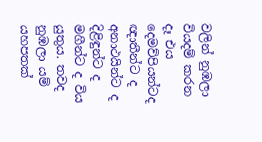වලින් නුඹලා වියදම් කරන දෑ එය දෙමව්පියන්ටද ඥාතීන්ට ද අනාථයින්ට ද දිළිඳුන්ට ද මගීන්ට ද විය යුතුය. තවද නුඹලා යම් යහපතක්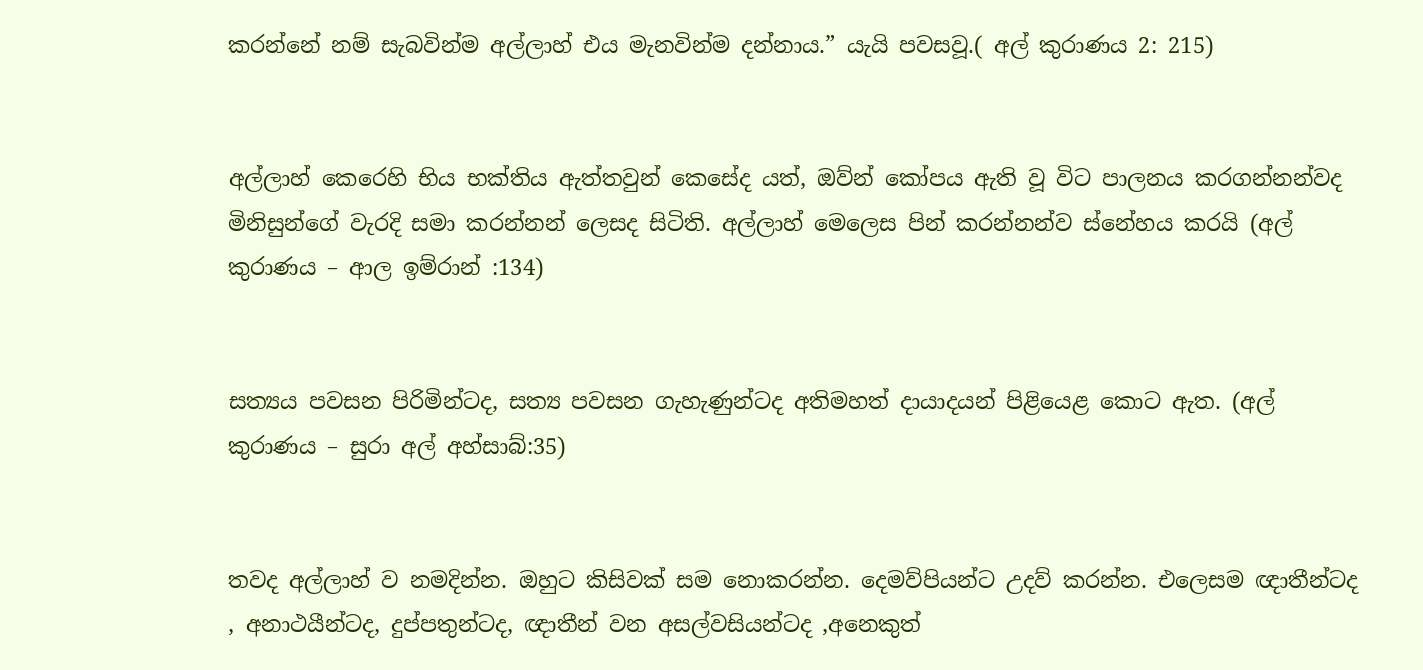කරන්නේ නම් සැබවින්ම අල්ලාහ් එය මැනවින්ම දන්නාය.” යැයි පවසවූ.( අල් කුරාණය 2: 215)


අල්ලාහ් කෙරෙහි භිය භක්තිය ඇත්තවුන් කෙසේද යත්, ඔව්න් කෝපය ඇති වූ විට පාලනය කරගන්නන්වද මිනිසුන්ගේ වැරදි සමා කරන්නන් ලෙසද සිටිති. අල්ලාහ් මෙලෙස පින් කරන්නන්ව ස්නේහය කරයි (අල් කුරාණය – ආල ඉම්රාන් :134)


සත්‍යය පවසන පිරිමින්ටද, සත්‍ය පවසන ගැහැණුන්ටද අතිමහත් දායාදයන් පිළියෙළ කොට ඇත. (අල් කුරාණය – සුරා අල් අහ්සාබ්:35)


තවද අල්ලාහ් ව නමදින්න. ඔහුට කිසිවක් සම නොකරන්න. දෙමව්පියන්ට උදව් කරන්න. එලෙසම ඥාතීන්ටද , අනාථයීන්ටද, දුප්පතුන්ටද, ඥාතීන් වන අසල්වසියන්ටද ,අනෙකුත්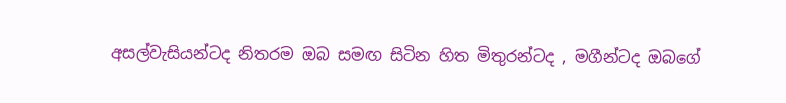අසල්වැසියන්ටද නිතරම ඔබ සමඟ සිටින හිත මිතුරන්ටද , මගීන්ටද ඔබගේ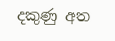දකුණු අත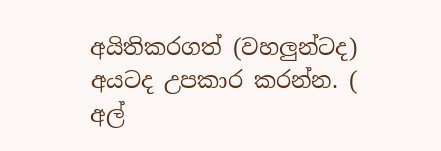අයිතිකරගත් (වහලුන්ටද) අයටද උපකාර කරන්න. ( අල්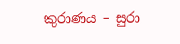කුරාණය – සුරා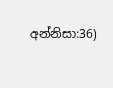අන්නිසා:36)